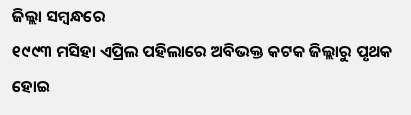ଜିଲ୍ଲା ସମ୍ବନ୍ଧରେ
୧୯୯୩ ମସିହା ଏପ୍ରିଲ ପହିଲାରେ ଅବିଭକ୍ତ କଟକ ଜିଲ୍ଲାରୁ ପୃଥକ ହୋଇ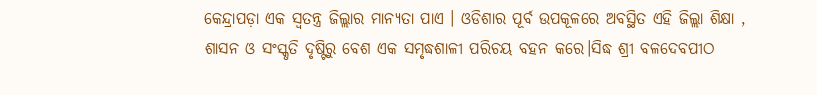କେନ୍ଦ୍ରାପଡ଼ା ଏକ ସ୍ଵତନ୍ତ୍ର ଜିଲ୍ଲାର ମାନ୍ୟତା ପାଏ । ଓଡିଶାର ପୂର୍ବ ଉପକୂଳରେ ଅବସ୍ଥିତ ଏହି ଜିଲ୍ଲା ଶିକ୍ଷା , ଶାସନ ଓ ସଂସ୍କୃତି ଦୃଷ୍ଟିରୁ ବେଶ ଏକ ସମୃଦ୍ଧଶାଳୀ ପରିଚୟ ବହନ କରେ।ସିଦ୍ଧ ଶ୍ରୀ ବଳଦେବପୀଠ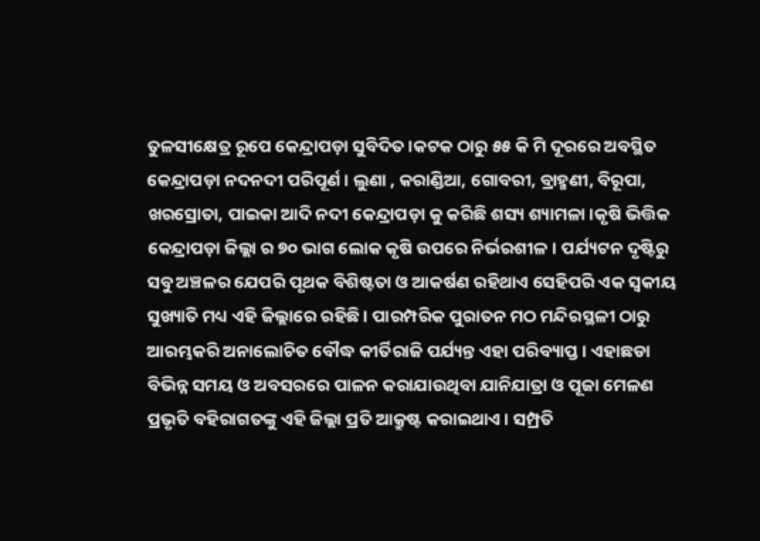ତୁଳସୀକ୍ଷେତ୍ର ରୂପେ କେନ୍ଦ୍ରାପଡ଼ା ସୁବିଦିତ ।କଟକ ଠାରୁ ୫୫ କି ମି ଦୂରରେ ଅବସ୍ଥିତ କେନ୍ଦ୍ରାପଡ଼ା ନଦନଦୀ ପରିପୂର୍ଣ। ଲୁଣା , କରାଣ୍ଡିଆ, ଗୋବରୀ, ବ୍ରାହ୍ମଣୀ, ବିରୂପା, ଖରସ୍ରୋତା, ପାଇକା ଆଦି ନଦୀ କେନ୍ଦ୍ରାପଡ଼ା କୁ କରିଛି ଶସ୍ୟ ଶ୍ୟାମଳା।କୃଷି ଭିତ୍ତିକ କେନ୍ଦ୍ରାପଡ଼ା ଜିଲ୍ଲା ର ୭୦ ଭାଗ ଲୋକ କୃଷି ଉପରେ ନିର୍ଭରଶୀଳ। ପର୍ଯ୍ୟଟନ ଦୃଷ୍ଟିରୁ ସବୁ ଅଞ୍ଚଳର ଯେପରି ପୃଥକ ବିଶିଷ୍ଟତା ଓ ଆକର୍ଷଣ ରହିଥାଏ ସେହିପରି ଏକ ସ୍ଵକୀୟ ସୁଖ୍ୟାତି ମଧ୍ୟ ଏହି ଜିଲ୍ଲାରେ ରହିଛି । ପାରମ୍ପରିକ ପୁରାତନ ମଠ ମନ୍ଦିରସ୍ଥଳୀ ଠାରୁ ଆରମ୍ଭକରି ଅନାଲୋଚିତ ବୌଦ୍ଧ କୀର୍ତିରାଜି ପର୍ଯ୍ୟନ୍ତ ଏହା ପରିବ୍ୟାପ୍ତ । ଏହାଛଡା ବିଭିନ୍ନ ସମୟ ଓ ଅବସରରେ ପାଳନ କରାଯାଉଥିବା ଯାନିଯାତ୍ରା ଓ ପୂଜା ମେଳଣ ପ୍ରଭୃତି ବହିରାଗତଙ୍କୁ ଏହି ଜିଲ୍ଲା ପ୍ରତି ଆକ୍ରୁଷ୍ଟ କରାଇଥାଏ। ସମ୍ପ୍ରତି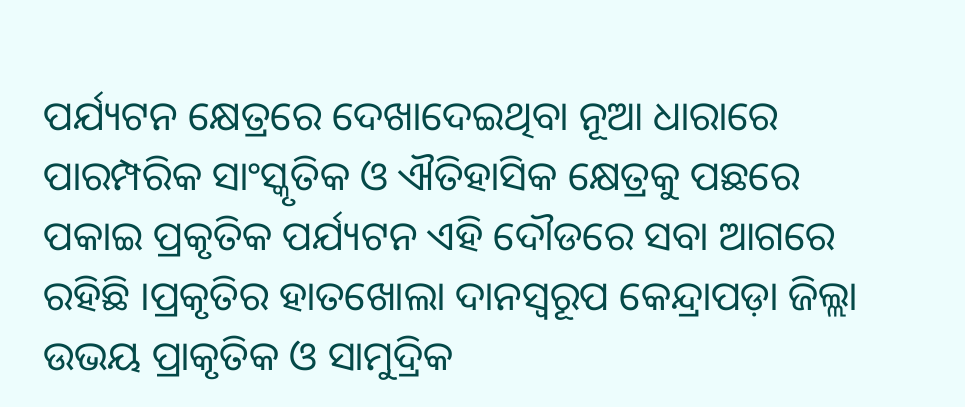ପର୍ଯ୍ୟଟନ କ୍ଷେତ୍ରରେ ଦେଖାଦେଇଥିବା ନୂଆ ଧାରାରେ ପାରମ୍ପରିକ ସାଂସ୍କୃତିକ ଓ ଐତିହାସିକ କ୍ଷେତ୍ରକୁ ପଛରେ ପକାଇ ପ୍ରକୃତିକ ପର୍ଯ୍ୟଟନ ଏହି ଦୌଡରେ ସବା ଆଗରେ ରହିଛି ।ପ୍ରକୃତିର ହାତଖୋଲା ଦାନସ୍ୱରୂପ କେନ୍ଦ୍ରାପଡ଼ା ଜିଲ୍ଲା ଉଭୟ ପ୍ରାକୃତିକ ଓ ସାମୁଦ୍ରିକ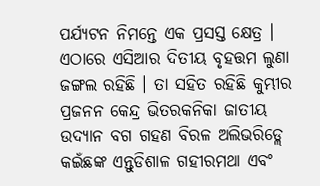ପର୍ଯ୍ୟଟନ ନିମନ୍ତେ ଏକ ପ୍ରସସ୍ତ କ୍ଷେତ୍ର । ଏଠାରେ ଏସିଆର ଦିତୀୟ ବୃହତ୍ତମ ଲୁଣା ଜଙ୍ଗଲ ରହିଛି । ତା ସହିତ ରହିଛି କୁମ୍ଭୀର ପ୍ରଜନନ କେନ୍ଦ୍ର ଭିତରକନିକା ଜାତୀୟ ଉଦ୍ୟାନ ବଗ ଗହଣ ବିରଳ ଅଲିଭରିଡ୍ଲେ କଇଁଛଙ୍କ ଏନ୍ତୁଡିଶାଳ ଗହୀରମଥା ଏବଂ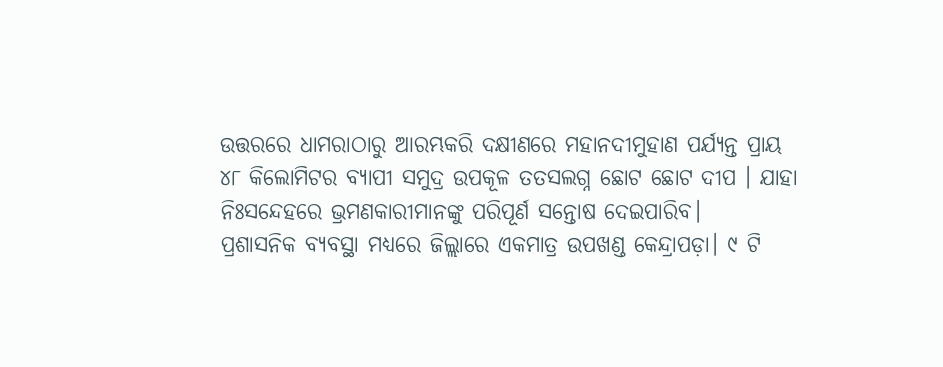ଉତ୍ତରରେ ଧାମରାଠାରୁ ଆରମ୍ଭକରି ଦକ୍ଷୀଣରେ ମହାନଦୀମୁହାଣ ପର୍ଯ୍ୟନ୍ତ ପ୍ରାୟ ୪୮ କିଲୋମିଟର ବ୍ୟାପୀ ସମୁଦ୍ର ଉପକୂଳ ତତସଲଗ୍ନ ଛୋଟ ଛୋଟ ଦୀପ । ଯାହା ନିଃସନ୍ଦେହରେ ଭ୍ରମଣକାରୀମାନଙ୍କୁ ପରିପୂର୍ଣ ସନ୍ତୋଷ ଦେଇପାରିବ।
ପ୍ରଶାସନିକ ବ୍ୟବସ୍ଥା ମଧ୍ୟରେ ଜିଲ୍ଲାରେ ଏକମାତ୍ର ଉପଖଣ୍ଡ କେନ୍ଦ୍ରାପଡ଼ା। ୯ ଟି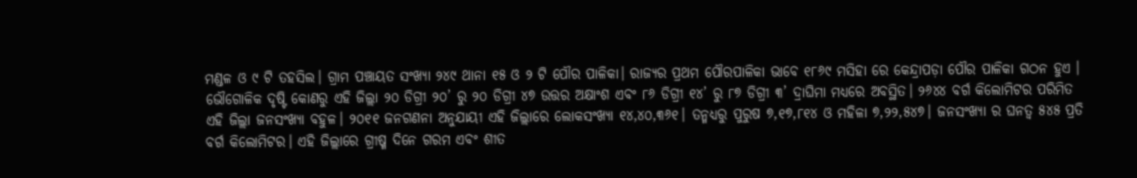ମଣ୍ଡଳ ଓ ୯ ଟି ତହସିଲ। ଗ୍ରାମ ପଞ୍ଚାୟତ ସଂଖ୍ୟା ୨୪୯ ଥାନା ୧୫ ଓ ୨ ଟି ପୌର ପାଳିକା। ରାଜ୍ୟର ପ୍ରଥମ ପୌରପାଳିକା ଭାବେ ୧୮୬୯ ମସିହା ରେ କେନ୍ଦ୍ରାପଡ଼ା ପୌର ପାଳିକା ଗଠନ ହୁଏ ।
ଭୌଗୋଳିକ ଦୃଷ୍ଟି କୋଣରୁ ଏହି ଜିଲ୍ଲା ୨୦ ଡିଗ୍ରୀ ୨୦’ ରୁ ୨୦ ଡିଗ୍ରୀ ୪୭ ଉତ୍ତର ଅକ୍ଷାଂଶ ଏବଂ ୮୬ ଡିଗ୍ରୀ ୧୪’ ରୁ ୮୭ ଡିଗ୍ରୀ ୩’ ଦ୍ରାଘିମା ମଧ୍ୟରେ ଅବସ୍ଥିତ। ୨୬୪୪ ବର୍ଗ କିଲୋମିଟର ପରିମିତ ଏହି ଜିଲ୍ଲା ଜନସଂଖ୍ୟା ବହୁଳ। ୨୦୧୧ ଜନଗଣନା ଅନୁଯାୟୀ ଏହି ଜିଲ୍ଲାରେ ଲୋକସଂଖ୍ୟା ୧୪,୪୦,୩୬୧। ତନ୍ମଧ୍ୟରୁ ପୁରୁଷ ୭,୧୭,୮୧୪ ଓ ମହିଳା ୭,୨୨,୫୪୭। ଜନସଂଖ୍ୟା ର ଘନତ୍ଵ ୫୪୫ ପ୍ରତି ବର୍ଗ କିଲୋମିଟର। ଏହି ଜିଲ୍ଲାରେ ଗ୍ରୀଷ୍ମ ଦିନେ ଗରମ ଏବଂ ଶୀତ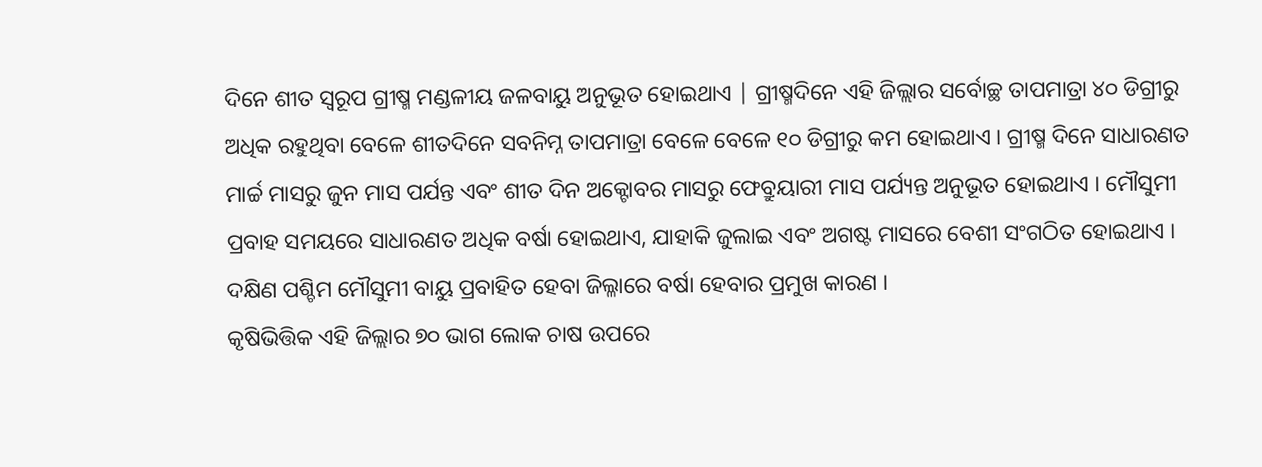ଦିନେ ଶୀତ ସ୍ୱରୂପ ଗ୍ରୀଷ୍ମ ମଣ୍ଡଳୀୟ ଜଳବାୟୁ ଅନୁଭୂତ ହୋଇଥାଏ | ଗ୍ରୀଷ୍ମଦିନେ ଏହି ଜିଲ୍ଲାର ସର୍ବୋଚ୍ଛ ତାପମାତ୍ରା ୪୦ ଡିଗ୍ରୀରୁ ଅଧିକ ରହୁଥିବା ବେଳେ ଶୀତଦିନେ ସବନିମ୍ନ ତାପମାତ୍ରା ବେଳେ ବେଳେ ୧୦ ଡିଗ୍ରୀରୁ କମ ହୋଇଥାଏ । ଗ୍ରୀଷ୍ମ ଦିନେ ସାଧାରଣତ ମାର୍ଚ୍ଚ ମାସରୁ ଜୁନ ମାସ ପର୍ଯନ୍ତ ଏବଂ ଶୀତ ଦିନ ଅକ୍ଟୋବର ମାସରୁ ଫେବ୍ରୁୟାରୀ ମାସ ପର୍ଯ୍ୟନ୍ତ ଅନୁଭୂତ ହୋଇଥାଏ । ମୌସୁମୀ ପ୍ରବାହ ସମୟରେ ସାଧାରଣତ ଅଧିକ ବର୍ଷା ହୋଇଥାଏ, ଯାହାକି ଜୁଲାଇ ଏବଂ ଅଗଷ୍ଟ ମାସରେ ବେଶୀ ସଂଗଠିତ ହୋଇଥାଏ । ଦକ୍ଷିଣ ପଶ୍ଚିମ ମୌସୁମୀ ବାୟୁ ପ୍ରବାହିତ ହେବା ଜିଲ୍ଳାରେ ବର୍ଷା ହେବାର ପ୍ରମୁଖ କାରଣ ।
କୃଷିଭିତ୍ତିକ ଏହି ଜିଲ୍ଲାର ୭୦ ଭାଗ ଲୋକ ଚାଷ ଉପରେ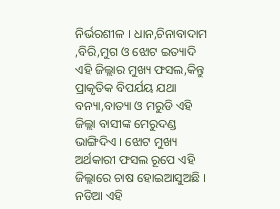ନିର୍ଭରଶୀଳ । ଧାନ,ଚିନାବାଦାମ ,ବିରି,ମୁଗ ଓ ଝୋଟ ଇତ୍ୟାଦି ଏହି ଜିଲ୍ଲାର ମୁଖ୍ୟ ଫସଲ,କିନ୍ତୁ ପ୍ରାକୃତିକ ବିପର୍ଯୟ ଯଥା ବନ୍ୟା,ବାତ୍ୟା ଓ ମରୁଡି ଏହି ଜିଲ୍ଲା ବାସୀଙ୍କ ମେରୁଦଣ୍ଡ ଭାଙ୍ଗିଦିଏ । ଝୋଟ ମୁଖ୍ୟ ଅର୍ଥକାରୀ ଫସଲ ରୂପେ ଏହି ଜିଲ୍ଲାରେ ଚାଷ ହୋଇଆସୁଅଛି । ନଡିଆ ଏହି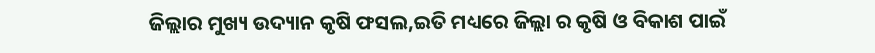ଜିଲ୍ଲାର ମୁଖ୍ୟ ଉଦ୍ୟାନ କୃଷି ଫସଲ,ଇତି ମଧ୍ୟରେ ଜିଲ୍ଲା ର କୃଷି ଓ ବିକାଶ ପାଇଁ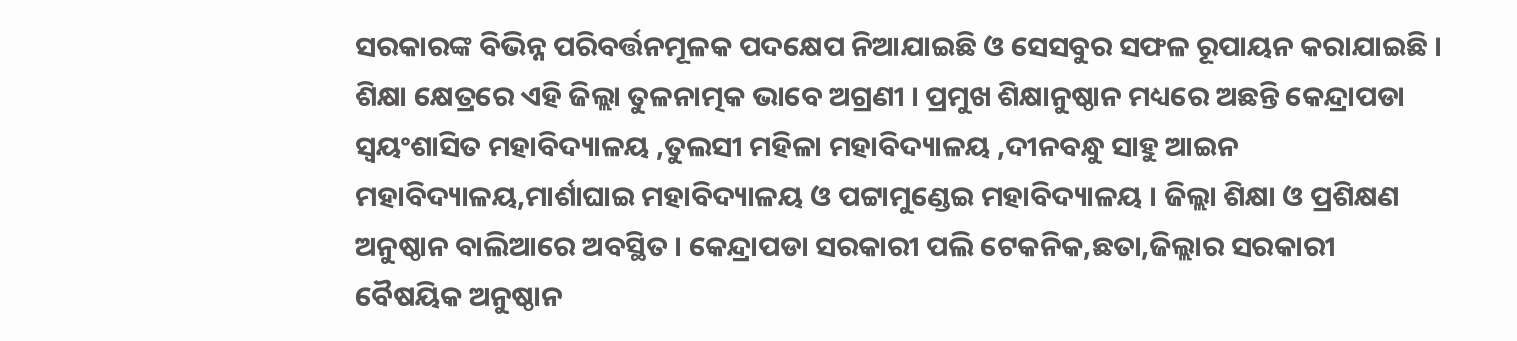ସରକାରଙ୍କ ବିଭିନ୍ନ ପରିବର୍ତ୍ତନମୂଳକ ପଦକ୍ଷେପ ନିଆଯାଇଛି ଓ ସେସବୁର ସଫଳ ରୂପାୟନ କରାଯାଇଛି ।
ଶିକ୍ଷା କ୍ଷେତ୍ରରେ ଏହି ଜିଲ୍ଲା ତୁଳନାତ୍ମକ ଭାବେ ଅଗ୍ରଣୀ । ପ୍ରମୁଖ ଶିକ୍ଷାନୁଷ୍ଠାନ ମଧ୍ୟରେ ଅଛନ୍ତି କେନ୍ଦ୍ରାପଡା ସ୍ଵୟଂଶାସିତ ମହାବିଦ୍ୟାଳୟ ,ତୁଲସୀ ମହିଳା ମହାବିଦ୍ୟାଳୟ ,ଦୀନବନ୍ଧୁ ସାହୁ ଆଇନ ମହାବିଦ୍ୟାଳୟ,ମାର୍ଶାଘାଇ ମହାବିଦ୍ୟାଳୟ ଓ ପଟ୍ଟାମୁଣ୍ଡେଇ ମହାବିଦ୍ୟାଳୟ । ଜିଲ୍ଲା ଶିକ୍ଷା ଓ ପ୍ରଶିକ୍ଷଣ ଅନୁଷ୍ଠାନ ବାଲିଆରେ ଅବସ୍ଥିତ । କେନ୍ଦ୍ରାପଡା ସରକାରୀ ପଲି ଟେକନିକ,ଛତା,ଜିଲ୍ଲାର ସରକାରୀ ବୈଷୟିକ ଅନୁଷ୍ଠାନ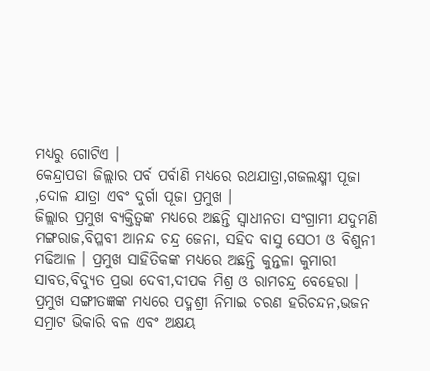ମଧ୍ୟରୁ ଗୋଟିଏ ।
କେନ୍ଦ୍ରାପଡା ଜିଲ୍ଲାର ପର୍ବ ପର୍ବାଣି ମଧ୍ୟରେ ରଥଯାତ୍ରା,ଗଜଲକ୍ଷ୍ମୀ ପୂଜା ,ଦୋଳ ଯାତ୍ରା ଏବଂ ଦୁର୍ଗା ପୂଜା ପ୍ରମୁଖ ।
ଜିଲ୍ଲାର ପ୍ରମୁଖ ବ୍ୟକ୍ତିତ୍ବଙ୍କ ମଧ୍ୟରେ ଅଛନ୍ତି ସ୍ଵାଧୀନତା ସଂଗ୍ରାମୀ ଯଦୁମଣି ମଙ୍ଗରାଜ,ବିପ୍ଳବୀ ଆନନ୍ଦ ଚନ୍ଦ୍ର ଜେନା, ସହିଦ ବାସୁ ସେଠୀ ଓ ବିଶୁନୀ ମଢିଆଳ । ପ୍ରମୁଖ ସାହିତିକଙ୍କ ମଧ୍ୟରେ ଅଛନ୍ତି କୁନ୍ତଳା କୁମାରୀ ସାବତ,ବିଦ୍ୟୁତ ପ୍ରଭା ଦେବୀ,ଦୀପକ ମିଶ୍ର ଓ ରାମଚନ୍ଦ୍ର ବେହେରା । ପ୍ରମୁଖ ସଙ୍ଗୀତଜ୍ଞଙ୍କ ମଧ୍ୟରେ ପଦ୍ମଶ୍ରୀ ନିମାଇ ଚରଣ ହରିଚନ୍ଦନ,ଭଜନ ସମ୍ରାଟ ଭିକାରି ବଳ ଏବଂ ଅକ୍ଷୟ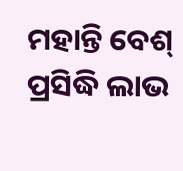ମହାନ୍ତି ବେଶ୍ ପ୍ରସିଦ୍ଧି ଲାଭ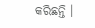କରିଛନ୍ତି ।